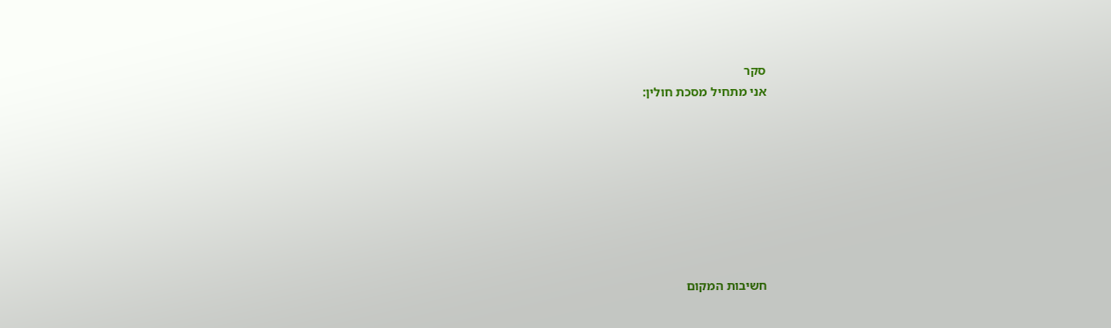סקר
אני מתחיל מסכת חולין:








חשיבות המקום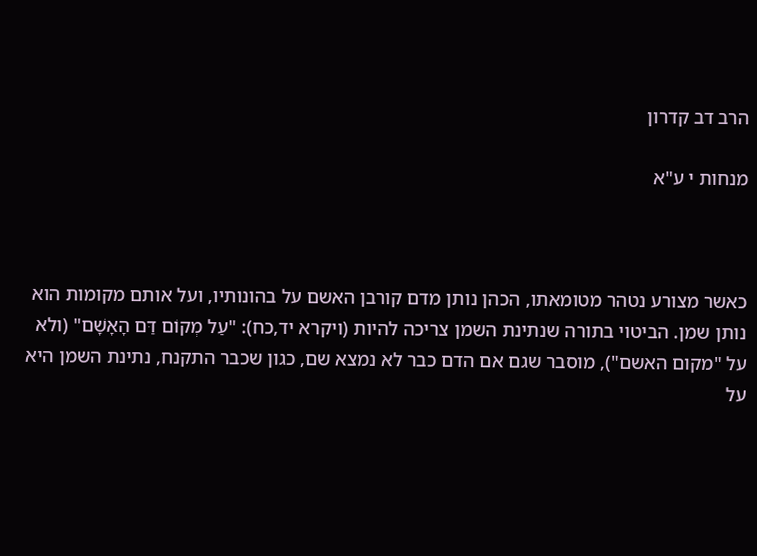הרב דב קדרון

מנחות י ע"א



כאשר מצורע נטהר מטומאתו, הכהן נותן מדם קורבן האשם על בהונותיו, ועל אותם מקומות הוא נותן שמן. הביטוי בתורה שנתינת השמן צריכה להיות (ויקרא יד,כח): "עַל מְקוֹם דַּם הָאָשָׁם" (ולא על "מקום האשם"), מוסבר שגם אם הדם כבר לא נמצא שם, כגון שכבר התקנח, נתינת השמן היא על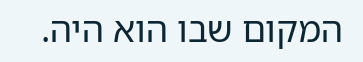המקום שבו הוא היה.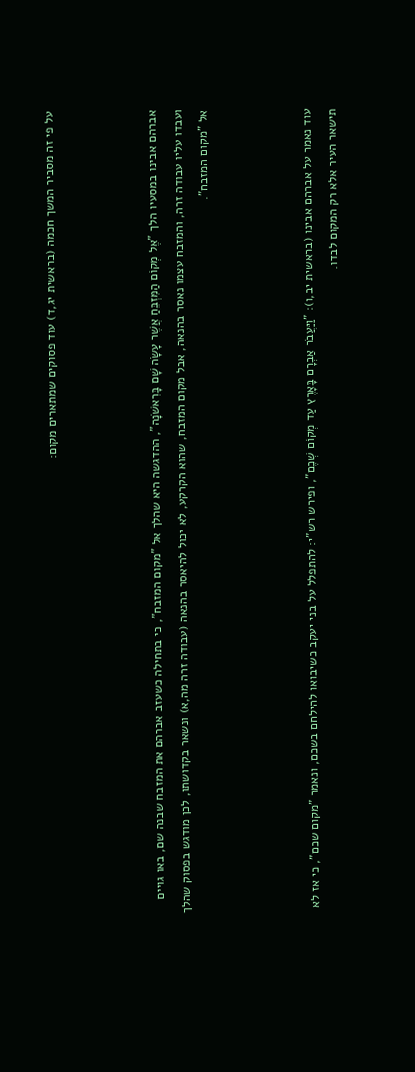על פי זה מסביר המשך חכמה (בראשית יג,ד) עוד פסוקים שמתארים מקום:



אברהם אבינו במסעיו הלך "אֶל מְקוֹם הַמִּזְבֵּחַ אֲשֶׁר עָשָׂה שָׁם בָּרִאשֹׁנָה", ההדגשה היא שהלך אל "מקום המזבח", כי בתחילה כשעזב אברהם את המזבח שבנה שם, באו גויים ועבדו עליו עבודה זרה, והמזבח עצמו נאסר בהנאה, אבל מקום המזבח, שהוא הקרקע, לא יכול להיאסר בהנאה (עבודה זרה מה,א) ונשאר בקדושתו, לכן מודגש בפסוק שהלך אל "מקום המזבח".



עוד נאמר על אברהם אבינו (בראשית יב,ו): "וַיַּעֲבֹר אַבְרָם בָּאָרֶץ עַד מְקוֹם שְׁכֶם", ופירש רש"י: להתפלל על בני יעקב כשיבואו להילחם בשכם, ונאמר "מקום שכם", כי אז לא תישאר העיר אלא רק המקום לבדו.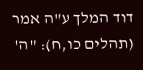דוד המלך ע"ה אמר (תהלים כו,ח): "ה'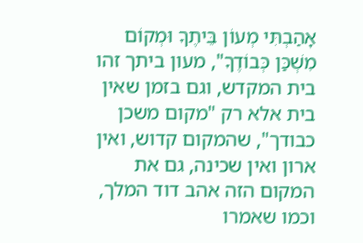אָהַבְתִּי מְעוֹן בֵּיתֶךָ וּמְקוֹם מִשְׁכַּן כְּבוֹדֶךָ", מעון ביתך זהו בית המקדש, וגם בזמן שאין בית אלא רק "מקום משכן כבודך", שהמקום קדוש, ואין ארון ואין שכינה, גם את המקום הזה אהב דוד המלך, וכמו שאמרו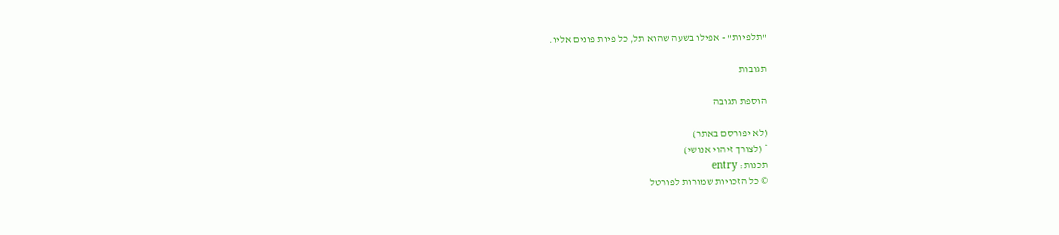"תלפיות" - אפילו בשעה שהוא תל, כל פיות פונים אליו.

תגובות

הוספת תגובה

(לא יפורסם באתר)
* (לצורך זיהוי אנושי)
תכנות: entry
© כל הזכויות שמורות לפורטל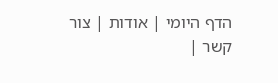הדף היומי | אודות | צור קשר |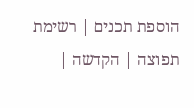הוספת תכנים | רשימת תפוצה | הקדשה |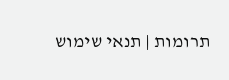תרומות | תנאי שימוש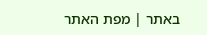באתר | מפת האתר